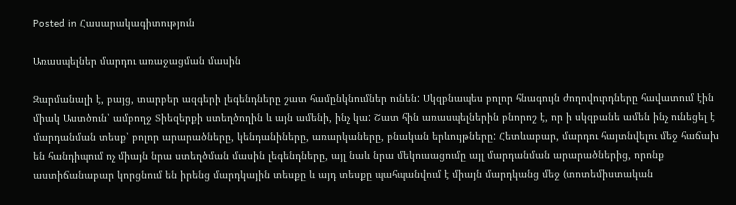Posted in Հասարակագիտություն

Առասպելներ մարդու առաջացման մասին

Զարմանալի է, բայց, տարբեր ազգերի լեգենդները շատ համընկնումներ ունեն: Սկզբնապես բոլոր հնագույն ժողովուրդները հավատում էին միակ Աստծուն՝ ամբողջ Տիեզերքի ստեղծողին և այն ամենի, ինչ կա: Շատ հին առասպելներին բնորոշ է, որ ի սկզբանե ամեն ինչ ունեցել է մարդանման տեսք՝ բոլոր արարածները, կենդանիները, առարկաները, բնական երևույթները: Հետևաբար, մարդու հայտնվելու մեջ հաճախ են հանդիպում ոչ միայն նրա ստեղծման մասին լեգենդները, այլ նաև նրա մեկուսացումը այլ մարդանման արարածներից, որոնք աստիճանաբար կորցնում են իրենց մարդկային տեսքը և այդ տեսքը պահպանվում է միայն մարդկանց մեջ (տոտեմիստական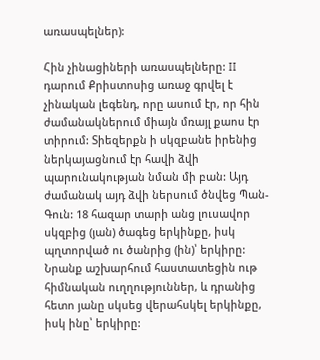առասպելներ):

Հին չինացիների առասպելները: II դարում Քրիստոսից առաջ գրվել է չինական լեգենդ, որը ասում էր, որ հին ժամանակներում միայն մռայլ քաոս էր տիրում: Տիեզերքն ի սկզբանե իրենից ներկայացնում էր հավի ձվի պարունակության նման մի բան: Այդ ժամանակ այդ ձվի ներսում ծնվեց Պան-Գուն: 18 հազար տարի անց լուսավոր սկզբից (յան) ծագեց երկինքը, իսկ պղտորված ու ծանրից (ին)՝ երկիրը: Նրանք աշխարհում հաստատեցին ութ հիմնական ուղղություններ, և դրանից հետո յանը սկսեց վերահսկել երկինքը, իսկ ինը՝ երկիրը: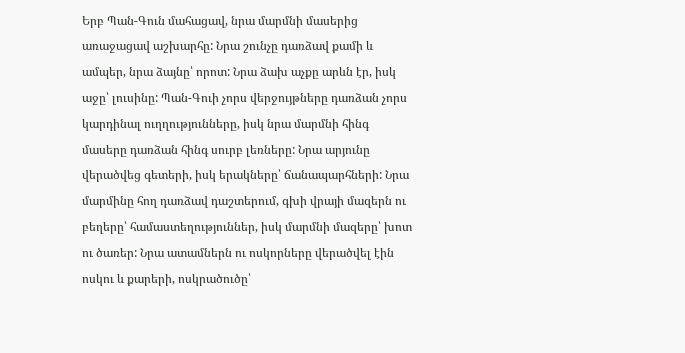Երբ Պան-Գուն մահացավ, նրա մարմնի մասերից առաջացավ աշխարհը: Նրա շունչը դառձավ քամի և ամպեր, նրա ձայնը՝ որոտ: Նրա ձախ աչքը արևն էր, իսկ աջը՝ լուսինը: Պան-Գուի չորս վերջույթները դառձան չորս կարդինալ ուղղությունները, իսկ նրա մարմնի հինգ մասերը դառձան հինգ սուրբ լեռները: Նրա արյունը վերածվեց գետերի, իսկ երակները՝ ճանապարհների: Նրա մարմինը հող դառձավ դաշտերում, գխի վրայի մազերն ու բեղերը՝ համաստեղություններ, իսկ մարմնի մազերը՝ խոտ ու ծառեր: Նրա ատամներն ու ոսկորները վերածվել էին ոսկու և քարերի, ոսկրածուծը՝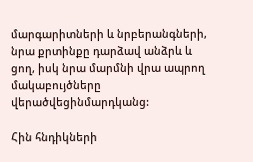մարգարիտների և նրբերանգների, նրա քրտինքը դարձավ անձրև և ցող, իսկ նրա մարմնի վրա ապրող մակաբույծները վերածվեցինմարդկանց:

Հին հնդիկների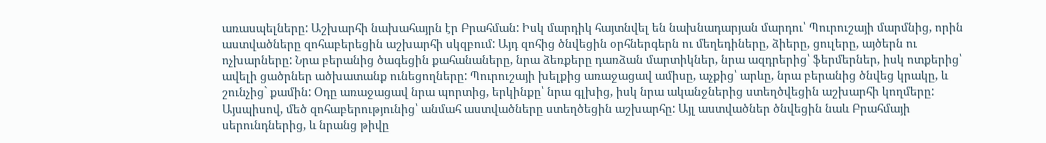առասպելները: Աշխարհի նախահայրն էր Բրահման: Իսկ մարդիկ հայտնվել են նախնադարյան մարդու՝ Պուրուշայի մարմնից, որին աստվածները զոհաբերեցին աշխարհի սկզբում: Այդ զոհից ծնվեցին օրհներգերն ու մեղեդիները, ձիերը, ցուլերը, այծերն ու ոչխարները: Նրա բերանից ծագեցին քահանաները, նրա ձեռքերը դառձան մարտիկներ, նրա ազդրերից՝ ֆերմերներ, իսկ ոտքերից՝ ավելի ցածրներ ածխատանք ունեցողները: Պուրուշայի խելքից առաջացավ ամիսը, աչքից՝ արևը, նրա բերանից ծնվեց կրակը, և շունչից` քամին: Օդը առաջացավ նրա պորտից, երկինքը՝ նրա գլխից, իսկ նրա ականջներից ստեղծվեցին աշխարհի կողմերը: Այսպիսով, մեծ զոհաբերությունից՝ անմահ աստվածները ստեղծեցին աշխարհը: Այլ աստվածներ ծնվեցին նաև Բրահմայի սերունդներից, և նրանց թիվը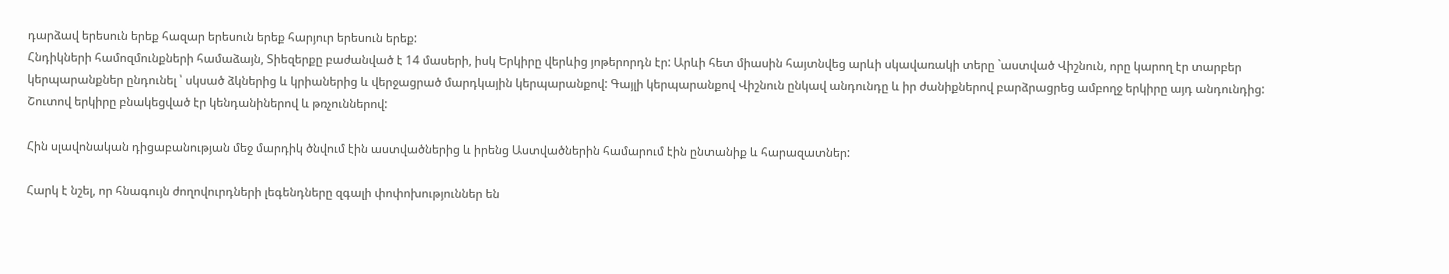դարձավ երեսուն երեք հազար երեսուն երեք հարյուր երեսուն երեք:
Հնդիկների համոզմունքների համաձայն, Տիեզերքը բաժանված է 14 մասերի, իսկ Երկիրը վերևից յոթերորդն էր: Արևի հետ միասին հայտնվեց արևի սկավառակի տերը `աստված Վիշնուն, որը կարող էր տարբեր կերպարանքներ ընդունել ՝ սկսած ձկներից և կրիաներից և վերջացրած մարդկային կերպարանքով: Գայլի կերպարանքով Վիշնուն ընկավ անդունդը և իր ժանիքներով բարձրացրեց ամբողջ երկիրը այդ անդունդից: Շուտով երկիրը բնակեցված էր կենդանիներով և թռչուններով:

Հին սլավոնական դիցաբանության մեջ մարդիկ ծնվում էին աստվածներից և իրենց Աստվածներին համարում էին ընտանիք և հարազատներ:

Հարկ է նշել, որ հնագույն ժողովուրդների լեգենդները զգալի փոփոխություններ են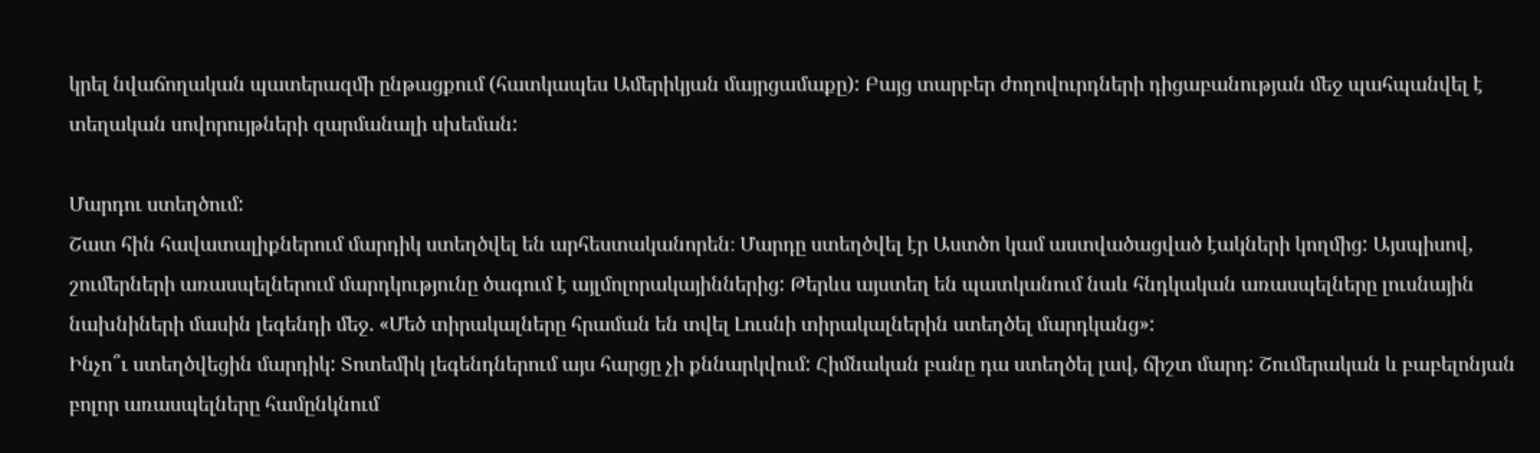կրել նվաճողական պատերազմի ընթացքում (հատկապես Ամերիկյան մայրցամաքը): Բայց տարբեր ժողովուրդների դիցաբանության մեջ պահպանվել է տեղական սովորույթների զարմանալի սխեման:

Մարդու ստեղծում:
Շատ հին հավատալիքներում մարդիկ ստեղծվել են արհեստականորեն։ Մարդը ստեղծվել էր Աստծո կամ աստվածացված էակների կողմից: Այսպիսով, շումերների առասպելներում մարդկությունը ծագում է այլմոլորակայիններից: Թերևս այստեղ են պատկանում նաև հնդկական առասպելները լուսնային նախնիների մասին լեգենդի մեջ. «Մեծ տիրակալները հրաման են տվել Լուսնի տիրակալներին ստեղծել մարդկանց»:
Ինչո՞ւ ստեղծվեցին մարդիկ: Տոտեմիկ լեգենդներում այս հարցը չի քննարկվում: Հիմնական բանը դա ստեղծել լավ, ճիշտ մարդ: Շումերական և բաբելոնյան բոլոր առասպելները համընկնում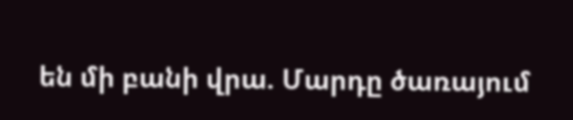են մի բանի վրա. Մարդը ծառայում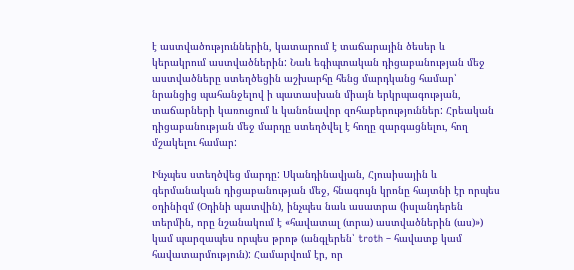է աստվածություններին, կատարում է տաճարային ծեսեր և կերակրում աստվածներին: Նաև եգիպտական դիցաբանության մեջ աստվածները ստեղծեցին աշխարհը հենց մարդկանց համար՝ նրանցից պահանջելով ի պատասխան միայն երկրպագության, տաճարների կառուցում և կանոնավոր զոհաբերություններ: Հրեական դիցաբանության մեջ մարդը ստեղծվել է հողը զարգացնելու, հող մշակելու համար:

Ինչպես ստեղծվեց մարդը: Սկանդինավյան, Հյուսիսային և գերմանական դիցաբանության մեջ, հնագույն կրոնը հայտնի էր որպես օդինիզմ (Օդինի պատվին), ինչպես նաև ասատրա (իսլանդերեն տերմին, որը նշանակում է «հավատալ (տրա) աստվածներին (աս)») կամ պարզապես որպես թրոթ (անգլերեն՝ troth – հավատք կամ հավատարմություն): Համարվում էր, որ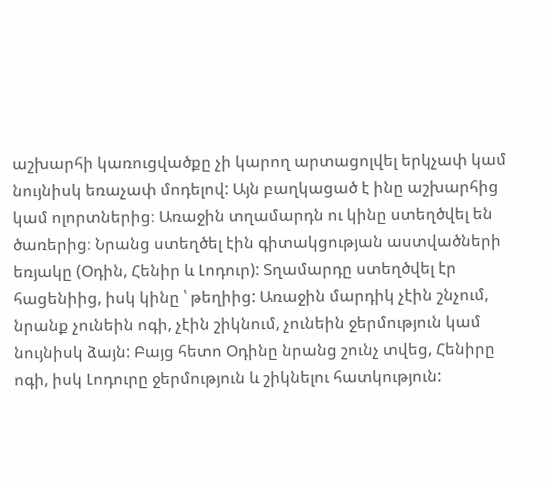աշխարհի կառուցվածքը չի կարող արտացոլվել երկչափ կամ նույնիսկ եռաչափ մոդելով: Այն բաղկացած է ինը աշխարհից կամ ոլորտներից։ Առաջին տղամարդն ու կինը ստեղծվել են ծառերից։ Նրանց ստեղծել էին գիտակցության աստվածների եռյակը (Օդին, Հենիր և Լոդուր): Տղամարդը ստեղծվել էր հացենիից, իսկ կինը ՝ թեղիից: Առաջին մարդիկ չէին շնչում, նրանք չունեին ոգի, չէին շիկնում, չունեին ջերմություն կամ նույնիսկ ձայն: Բայց հետո Օդինը նրանց շունչ տվեց, Հենիրը ոգի, իսկ Լոդուրը ջերմություն և շիկնելու հատկություն: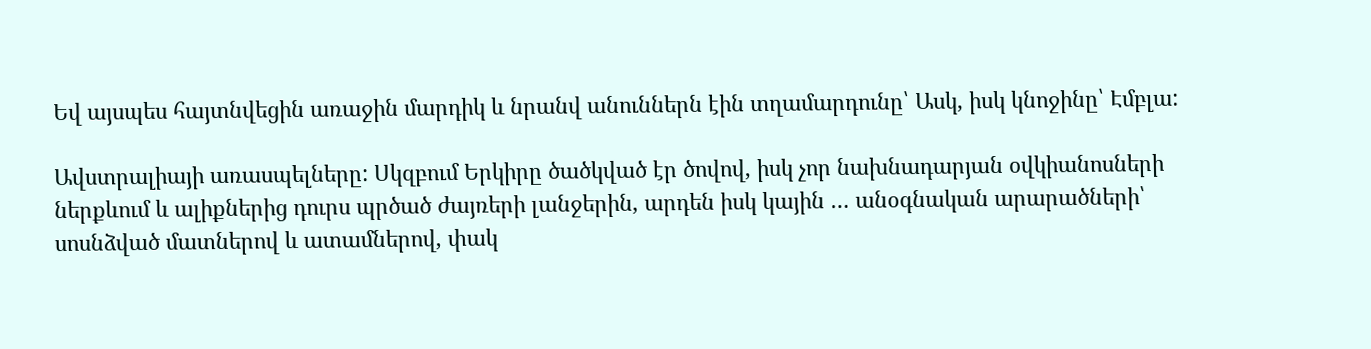Եվ այսպես հայտնվեցին առաջին մարդիկ և նրանվ անուններն էին տղամարդունը՝ Ասկ, իսկ կնոջինը՝ Էմբլա:

Ավստրալիայի առասպելները: Սկզբում Երկիրը ծածկված էր ծովով, իսկ չոր նախնադարյան օվկիանոսների ներքևում և ալիքներից դուրս պրծած ժայռերի լանջերին, արդեն իսկ կային … անօգնական արարածների՝ սոսնձված մատներով և ատամներով, փակ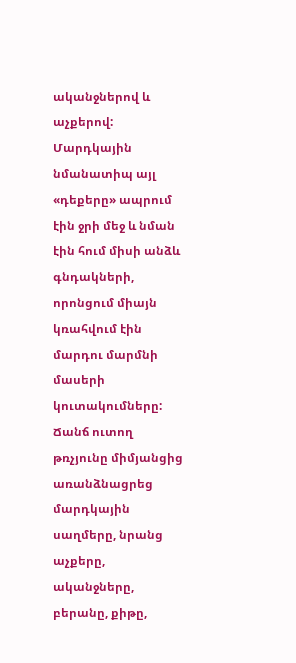ականջներով և աչքերով: Մարդկային նմանատիպ այլ «դեքերը» ապրում էին ջրի մեջ և նման էին հում միսի անձև գնդակների, որոնցում միայն կռահվում էին մարդու մարմնի մասերի կուտակումները: Ճանճ ուտող թռչյունը միմյանցից առանձնացրեց մարդկային սաղմերը, նրանց աչքերը, ականջները, բերանը, քիթը,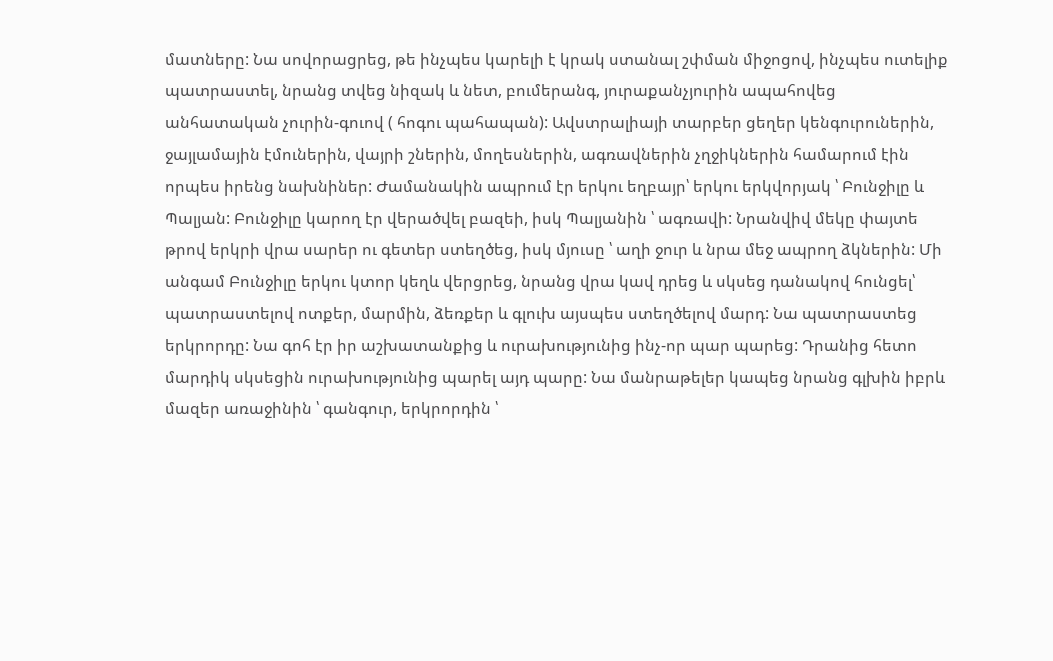մատները: Նա սովորացրեց, թե ինչպես կարելի է կրակ ստանալ շփման միջոցով, ինչպես ուտելիք պատրաստել, նրանց տվեց նիզակ և նետ, բումերանգ, յուրաքանչյուրին ապահովեց անհատական չուրին-գուով ( հոգու պահապան): Ավստրալիայի տարբեր ցեղեր կենգուրուներին, ջայլամային էմուներին, վայրի շներին, մողեսներին, ագռավներին չղջիկներին համարում էին որպես իրենց նախնիներ: Ժամանակին ապրում էր երկու եղբայր՝ երկու երկվորյակ ՝ Բունջիլը և Պալյան: Բունջիլը կարող էր վերածվել բազեի, իսկ Պալյանին ՝ ագռավի: Նրանվիվ մեկը փայտե թրով երկրի վրա սարեր ու գետեր ստեղծեց, իսկ մյուսը ՝ աղի ջուր և նրա մեջ ապրող ձկներին: Մի անգամ Բունջիլը երկու կտոր կեղև վերցրեց, նրանց վրա կավ դրեց և սկսեց դանակով հունցել՝ պատրաստելով ոտքեր, մարմին, ձեռքեր և գլուխ այսպես ստեղծելով մարդ: Նա պատրաստեց երկրորդը: Նա գոհ էր իր աշխատանքից և ուրախությունից ինչ-որ պար պարեց: Դրանից հետո մարդիկ սկսեցին ուրախությունից պարել այդ պարը: Նա մանրաթելեր կապեց նրանց գլխին իբրև մազեր առաջինին ՝ գանգուր, երկրորդին ՝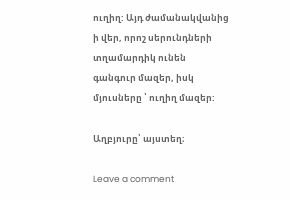ուղիղ: Այդ ժամանակվանից ի վեր, որոշ սերունդների տղամարդիկ ունեն գանգուր մազեր, իսկ մյուսները ՝ ուղիղ մազեր:

Աղբյուրը՝ այստեղ։

Leave a comment